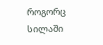როგორც სილაში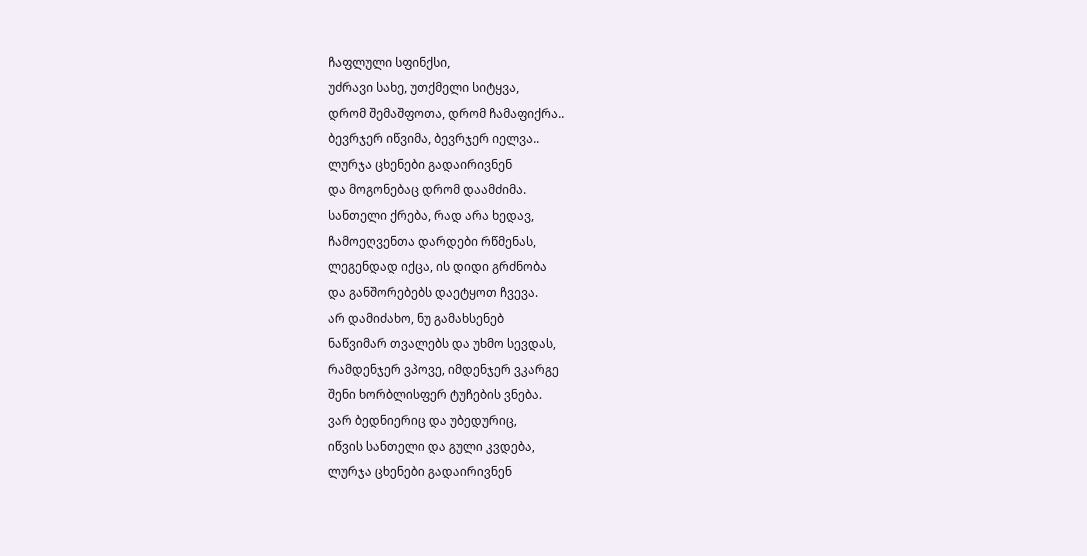ჩაფლული სფინქსი,
უძრავი სახე, უთქმელი სიტყვა,
დრომ შემაშფოთა, დრომ ჩამაფიქრა..
ბევრჯერ იწვიმა, ბევრჯერ იელვა..
ლურჯა ცხენები გადაირივნენ
და მოგონებაც დრომ დაამძიმა.
სანთელი ქრება, რად არა ხედავ,
ჩამოეღვენთა დარდები რწმენას,
ლეგენდად იქცა, ის დიდი გრძნობა
და განშორებებს დაეტყოთ ჩვევა.
არ დამიძახო, ნუ გამახსენებ
ნაწვიმარ თვალებს და უხმო სევდას,
რამდენჯერ ვპოვე, იმდენჯერ ვკარგე
შენი ხორბლისფერ ტუჩების ვნება.
ვარ ბედნიერიც და უბედურიც,
იწვის სანთელი და გული კვდება,
ლურჯა ცხენები გადაირივნენ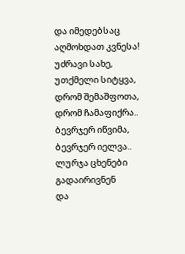და იმედებსაც აღმოხდათ კვნესა!
უძრავი სახე, უთქმელი სიტყვა,
დრომ შემაშფოთა, დრომ ჩამაფიქრა..
ბევრჯერ იწვიმა, ბევრჯერ იელვა..
ლურჯა ცხენები გადაირივნენ
და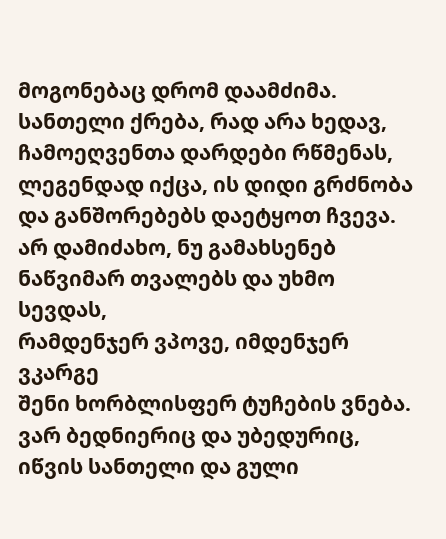მოგონებაც დრომ დაამძიმა.
სანთელი ქრება, რად არა ხედავ,
ჩამოეღვენთა დარდები რწმენას,
ლეგენდად იქცა, ის დიდი გრძნობა
და განშორებებს დაეტყოთ ჩვევა.
არ დამიძახო, ნუ გამახსენებ
ნაწვიმარ თვალებს და უხმო სევდას,
რამდენჯერ ვპოვე, იმდენჯერ ვკარგე
შენი ხორბლისფერ ტუჩების ვნება.
ვარ ბედნიერიც და უბედურიც,
იწვის სანთელი და გული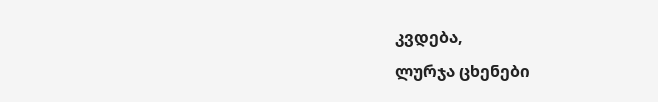კვდება,
ლურჯა ცხენები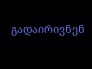გადაირივნენ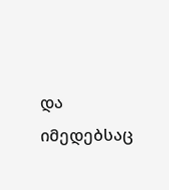და იმედებსაც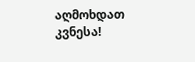აღმოხდათ კვნესა!